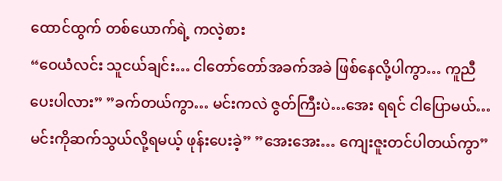ထောင်ထွက် တစ်ယောက်ရဲ့ ကလဲ့စား
“ဝေယံလင်း သူငယ်ချင်း… ငါတော်တော်အခက်အခဲ ဖြစ်နေလို့ပါကွာ… ကူညီပေးပါလား” ”ခက်တယ်ကွာ… မင်းကလဲ ဇွတ်ကြီးပဲ…အေး ရရင် ငါပြောမယ်… မင်းကိုဆက်သွယ်လို့ရမယ့် ဖုန်းပေးခဲ့” ”အေးအေး… ကျေးဇူးတင်ပါတယ်ကွာ”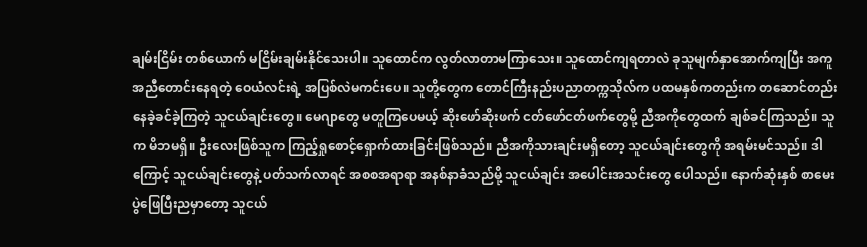ချမ်းငြိမ်း တစ်ယောက် မငြိမ်းချမ်းနိုင်သေးပါ။ သူထောင်က လွတ်လာတာမကြာသေး။ သူထောင်ကျရတာလဲ ခုသူမျက်နှာအောက်ကျပြီး အကူအညီတောင်းနေရတဲ့ ဝေယံလင်းရဲ့ အပြစ်လဲမကင်းပေ။ သူတို့တွေက တောင်ကြီးနည်းပညာတက္ကသိုလ်က ပထမနှစ်ကတည်းက တဆောင်တည်း နေခဲ့ခင်ခဲ့ကြတဲ့ သူငယ်ချင်းတွေ။ မေဂျာတွေ မတူကြပေမယ့် ဆိုးဖော်ဆိုးဖက် ငတ်ဖော်ငတ်ဖက်တွေမို့ ညီအကိုတွေထက် ချစ်ခင်ကြသည်။ သူက မိဘမရှိ။ ဦးလေးဖြစ်သူက ကြည့်ရှုစောင့်ရှောက်ထားခြင်းဖြစ်သည်။ ညီအကိုသားချင်းမရှိတော့ သူငယ်ချင်းတွေကို အရမ်းမင်သည်။ ဒါကြောင့် သူငယ်ချင်းတွေနဲ့ ပတ်သက်လာရင် အစစအရာရာ အနစ်နာခံသည်မို့ သူငယ်ချင်း အပေါင်းအသင်းတွေ ပေါသည်။ နောက်ဆုံးနှစ် စာမေးပွဲဖြေပြီးညမှာတော့ သူငယ်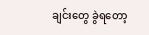ချင်းတွေ ခွဲရတော့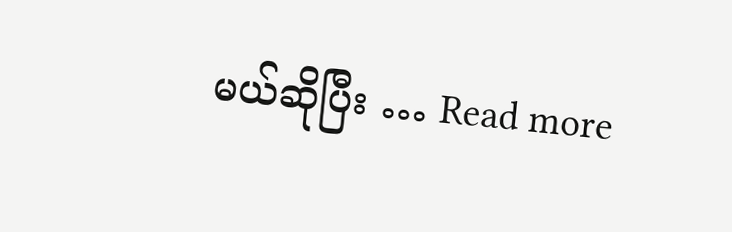မယ်ဆိုပြီး … Read more